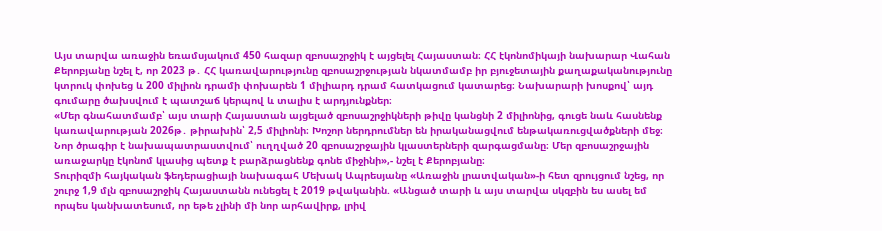Այս տարվա առաջին եռամսյակում 450 հազար զբոսաշրջիկ է այցելել Հայաստան։ ՀՀ էկոնոմիկայի նախարար Վահան Քերոբյանը նշել է, որ 2023 թ․ ՀՀ կառավարությունը զբոսաշրջության նկատմամբ իր բյուջետային քաղաքականությունը կտրուկ փոխեց և 200 միլիոն դրամի փոխարեն 1 միլիարդ դրամ հատկացում կատարեց։ Նախարարի խոսքով՝ այդ գումարը ծախսվում է պատշաճ կերպով և տալիս է արդյունքներ։
«Մեր գնահատմամբ՝ այս տարի Հայաստան այցելած զբոսաշրջիկների թիվը կանցնի 2 միլիոնից, գուցե նաև հասնենք կառավարության 2026թ․ թիրախին՝ 2,5 միլիոնի։ Խոշոր ներդրումներ են իրականացվում ենթակառուցվածքների մեջ։ Նոր ծրագիր է նախապատրաստվում՝ ուղղված 20 զբոսաշրջային կլաստերների զարգացմանը։ Մեր զբոսաշրջային առաջարկը էկոնոմ կլասից պետք է բարձրացնենք գոնե միջինի»,- նշել է Քերոբյանը։
Տուրիզմի հայկական ֆեդերացիայի նախագահ Մեխակ Ապրեսյանը «Առաջին լրատվական»-ի հետ զրույցում նշեց, որ շուրջ 1,9 մլն զբոսաշրջիկ Հայաստանն ունեցել է 2019 թվականին. «Անցած տարի և այս տարվա սկզբին ես ասել եմ որպես կանխատեսում, որ եթե չլինի մի նոր արհավիրք, լրիվ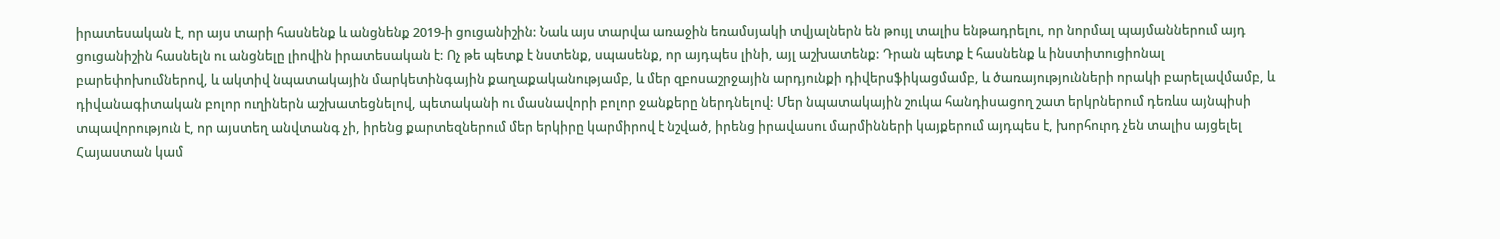իրատեսական է, որ այս տարի հասնենք և անցնենք 2019-ի ցուցանիշին: Նաև այս տարվա առաջին եռամսյակի տվյալներն են թույլ տալիս ենթադրելու, որ նորմալ պայմաններում այդ ցուցանիշին հասնելն ու անցնելը լիովին իրատեսական է: Ոչ թե պետք է նստենք, սպասենք, որ այդպես լինի, այլ աշխատենք: Դրան պետք է հասնենք և ինստիտուցիոնալ բարեփոխումներով, և ակտիվ նպատակային մարկետինգային քաղաքականությամբ, և մեր զբոսաշրջային արդյունքի դիվերսֆիկացմամբ, և ծառայությունների որակի բարելավմամբ, և դիվանագիտական բոլոր ուղիներն աշխատեցնելով, պետականի ու մասնավորի բոլոր ջանքերը ներդնելով: Մեր նպատակային շուկա հանդիսացող շատ երկրներում դեռևս այնպիսի տպավորություն է, որ այստեղ անվտանգ չի, իրենց քարտեզներում մեր երկիրը կարմիրով է նշված, իրենց իրավասու մարմինների կայքերում այդպես է, խորհուրդ չեն տալիս այցելել Հայաստան կամ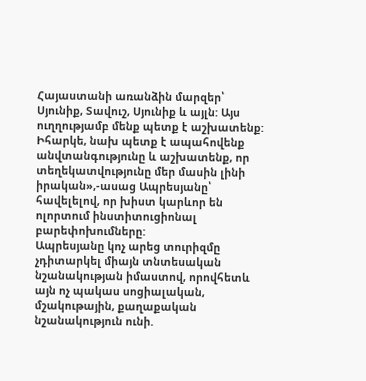Հայաստանի առանձին մարզեր՝ Սյունիք, Տավուշ, Սյունիք և այլն: Այս ուղղությամբ մենք պետք է աշխատենք: Իհարկե, նախ պետք է ապահովենք անվտանգությունը և աշխատենք, որ տեղեկատվությունը մեր մասին լինի իրական»,-ասաց Ապրեսյանը՝ հավելելով, որ խիստ կարևոր են ոլորտում ինստիտուցիոնալ բարեփոխումները:
Ապրեսյանը կոչ արեց տուրիզմը չդիտարկել միայն տնտեսական նշանակության իմաստով, որովհետև այն ոչ պակաս սոցիալական, մշակութային, քաղաքական նշանակություն ունի.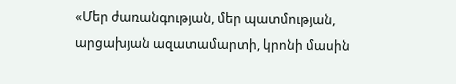«Մեր ժառանգության, մեր պատմության, արցախյան ազատամարտի, կրոնի մասին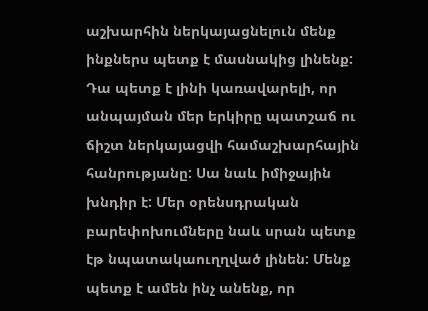աշխարհին ներկայացնելուն մենք ինքներս պետք է մասնակից լինենք: Դա պետք է լինի կառավարելի, որ անպայման մեր երկիրը պատշաճ ու ճիշտ ներկայացվի համաշխարհային հանրությանը: Սա նաև իմիջային խնդիր է: Մեր օրենսդրական բարեփոխումները նաև սրան պետք էթ նպատակաուղղված լինեն: Մենք պետք է ամեն ինչ անենք, որ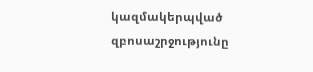կազմակերպված զբոսաշրջությունը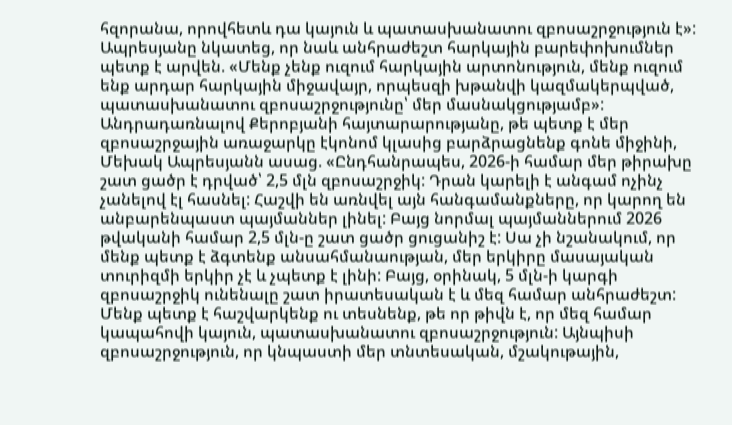հզորանա, որովհետև դա կայուն և պատասխանատու զբոսաշրջություն է»:
Ապրեսյանը նկատեց, որ նաև անհրաժեշտ հարկային բարեփոխումներ պետք է արվեն. «Մենք չենք ուզում հարկային արտոնություն, մենք ուզում ենք արդար հարկային միջավայր, որպեսզի խթանվի կազմակերպված, պատասխանատու զբոսաշրջությունը՝ մեր մասնակցությամբ»:
Անդրադառնալով Քերոբյանի հայտարարությանը, թե պետք է մեր զբոսաշրջային առաջարկը էկոնոմ կլասից բարձրացնենք գոնե միջինի, Մեխակ Ապրեսյանն ասաց. «Ընդհանրապես, 2026-ի համար մեր թիրախը շատ ցածր է դրված՝ 2,5 մլն զբոսաշրջիկ: Դրան կարելի է անգամ ոչինչ չանելով էլ հասնել: Հաշվի են առնվել այն հանգամանքները, որ կարող են անբարենպաստ պայմաններ լինել: Բայց նորմալ պայմաններում 2026 թվականի համար 2,5 մլն-ը շատ ցածր ցուցանիշ է: Սա չի նշանակում, որ մենք պետք է ձգտենք անսահմանաության, մեր երկիրը մասայական տուրիզմի երկիր չէ և չպետք է լինի: Բայց, օրինակ, 5 մլն-ի կարգի զբոսաշրջիկ ունենալը շատ իրատեսական է և մեզ համար անհրաժեշտ: Մենք պետք է հաշվարկենք ու տեսնենք, թե որ թիվն է, որ մեզ համար կապահովի կայուն, պատասխանատու զբոսաշրջություն: Այնպիսի զբոսաշրջություն, որ կնպաստի մեր տնտեսական, մշակութային,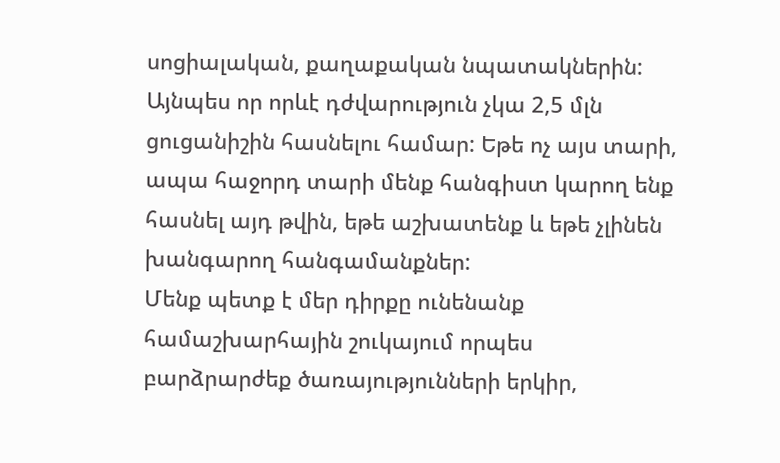սոցիալական, քաղաքական նպատակներին: Այնպես որ որևէ դժվարություն չկա 2,5 մլն ցուցանիշին հասնելու համար: Եթե ոչ այս տարի, ապա հաջորդ տարի մենք հանգիստ կարող ենք հասնել այդ թվին, եթե աշխատենք և եթե չլինեն խանգարող հանգամանքներ:
Մենք պետք է մեր դիրքը ունենանք համաշխարհային շուկայում որպես բարձրարժեք ծառայությունների երկիր,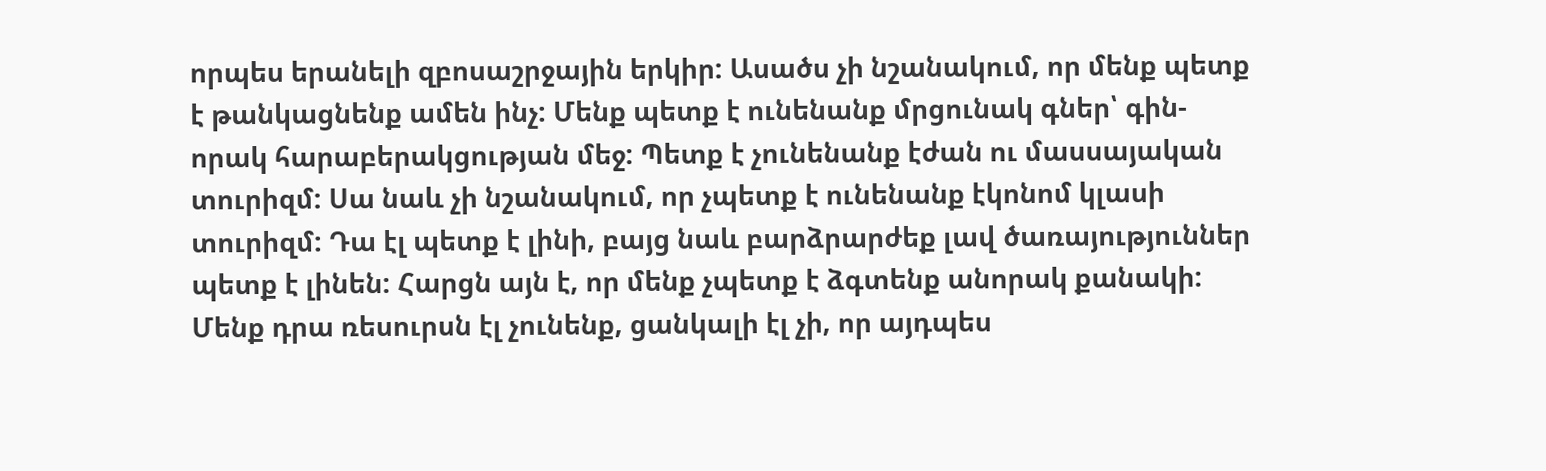որպես երանելի զբոսաշրջային երկիր: Ասածս չի նշանակում, որ մենք պետք է թանկացնենք ամեն ինչ: Մենք պետք է ունենանք մրցունակ գներ՝ գին-որակ հարաբերակցության մեջ: Պետք է չունենանք էժան ու մասսայական տուրիզմ: Սա նաև չի նշանակում, որ չպետք է ունենանք էկոնոմ կլասի տուրիզմ: Դա էլ պետք է լինի, բայց նաև բարձրարժեք լավ ծառայություններ պետք է լինեն: Հարցն այն է, որ մենք չպետք է ձգտենք անորակ քանակի: Մենք դրա ռեսուրսն էլ չունենք, ցանկալի էլ չի, որ այդպես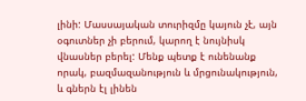լինի: Մասսայական տուրիզմը կայուն չէ, այն օգուտներ չի բերում, կարող է նույնիսկ վնասներ բերել: Մենք պետք է ունենանք որակ, բազմազանություն և մրցունակություն, և գներն էլ լինեն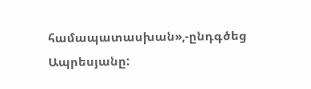համապատասխան»,-ընդգծեց Ապրեսյանը: